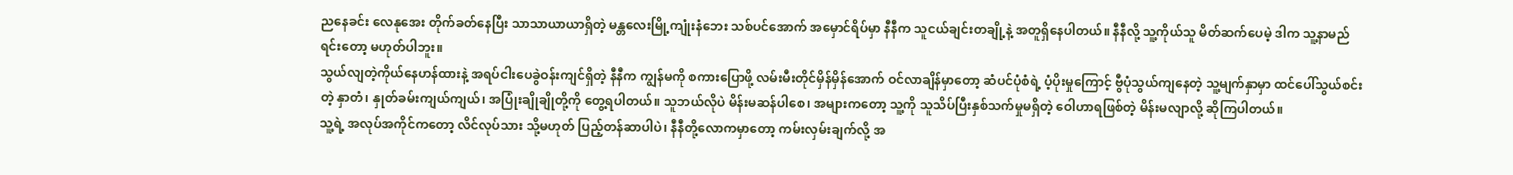ညနေခင်း လေနုအေး တိုက်ခတ်နေပြီး သာသာယာယာရှိတဲ့ မန္တလေးမြို့ကျုံးနံဘေး သစ်ပင်အောက် အမှောင်ရိပ်မှာ နီနီက သူငယ်ချင်းတချို့နဲ့ အတူရှိနေပါတယ်။ နီနီလို့ သူ့ကိုယ်သူ မိတ်ဆက်ပေမဲ့ ဒါက သူ့နာမည်ရင်းတော့ မဟုတ်ပါဘူး။
သွယ်လျတဲ့ကိုယ်နေဟန်ထားနဲ့ အရပ်ငါးပေခွဲဝန်းကျင်ရှိတဲ့ နီနီက ကျွန်မကို စကားပြောဖို့ လမ်းမီးတိုင်မှိန်မှိန်အောက် ဝင်လာချိန်မှာတော့ ဆံပင်ပုံစံရဲ့ ပံ့ပိုးမှုကြောင့် ဗွီပုံသွယ်ကျနေတဲ့ သူ့မျက်နှာမှာ ထင်ပေါ်သွယ်စင်းတဲ့ နှာတံ၊ နှုတ်ခမ်းကျယ်ကျယ်၊ အပြုံးချိုချိုတို့ကို တွေ့ရပါတယ်။ သူဘယ်လိုပဲ မိန်းမဆန်ပါစေ၊ အများကတော့ သူ့ကို သူသိပ်ပြီးနှစ်သက်မှုမရှိတဲ့ ဝေါဟာရဖြစ်တဲ့ မိန်းမလျာလို့ ဆိုကြပါတယ်။
သူ့ရဲ့ အလုပ်အကိုင်ကတော့ လိင်လုပ်သား သို့မဟုတ် ပြည့်တန်ဆာပါပဲ၊ နီနီတို့လောကမှာတော့ ကမ်းလှမ်းချက်လို့ အ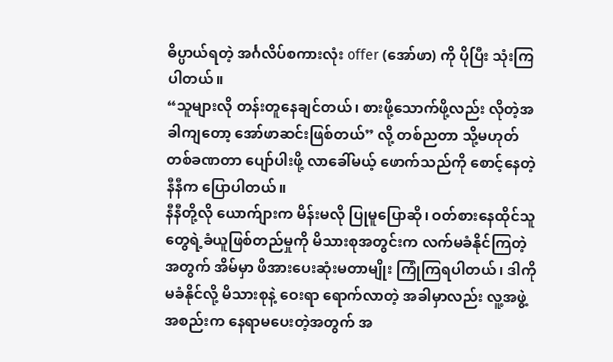ဓိပ္ပာယ်ရတဲ့ အင်္ဂလိပ်စကားလုံး offer (အော်ဖာ) ကို ပိုပြီး သုံးကြပါတယ်။
“သူများလို တန်းတူနေချင်တယ်၊ စားဖို့သောက်ဖို့လည်း လိုတဲ့အခါကျတော့ အော်ဖာဆင်းဖြစ်တယ်” လို့ တစ်ညတာ သို့မဟုတ် တစ်ခဏတာ ပျော်ပါးဖို့ လာခေါ်မယ့် ဖောက်သည်ကို စောင့်နေတဲ့ နီနီက ပြောပါတယ်။
နီနီတို့လို ယောက်ျားက မိန်းမလို ပြုမူပြောဆို၊ ဝတ်စားနေထိုင်သူတွေရဲ့ခံယူဖြစ်တည်မှုကို မိသားစုအတွင်းက လက်မခံနိုင်ကြတဲ့အတွက် အိမ်မှာ ဖိအားပေးဆုံးမတာမျိုး ကြုံကြရပါတယ်၊ ဒါကို မခံနိုင်လို့ မိသားစုနဲ့ ဝေးရာ ရောက်လာတဲ့ အခါမှာလည်း လူ့အဖွဲ့အစည်းက နေရာမပေးတဲ့အတွက် အ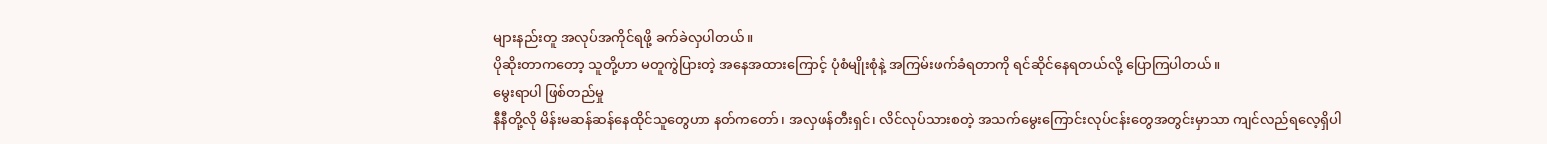များနည်းတူ အလုပ်အကိုင်ရဖို့ ခက်ခဲလှပါတယ်။
ပိုဆိုးတာကတော့ သူတို့ဟာ မတူကွဲပြားတဲ့ အနေအထားကြောင့် ပုံစံမျိုးစုံနဲ့ အကြမ်းဖက်ခံရတာကို ရင်ဆိုင်နေရတယ်လို့ ပြောကြပါတယ်။
မွေးရာပါ ဖြစ်တည်မှု
နီနီတို့လို မိန်းမဆန်ဆန်နေထိုင်သူတွေဟာ နတ်ကတော်၊ အလှဖန်တီးရှင်၊ လိင်လုပ်သားစတဲ့ အသက်မွေးကြောင်းလုပ်ငန်းတွေအတွင်းမှာသာ ကျင်လည်ရလေ့ရှိပါ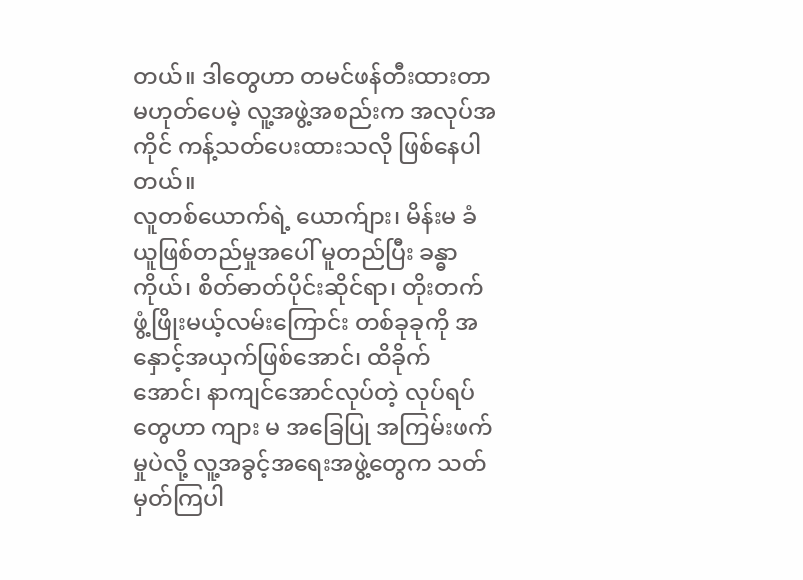တယ်။ ဒါတွေဟာ တမင်ဖန်တီးထားတာ မဟုတ်ပေမဲ့ လူ့အဖွဲ့အစည်းက အလုပ်အကိုင် ကန့်သတ်ပေးထားသလို ဖြစ်နေပါတယ်။
လူတစ်ယောက်ရဲ့ ယောက်ျား၊ မိန်းမ ခံယူဖြစ်တည်မှုအပေါ် မူတည်ပြီး ခန္ဓာကိုယ်၊ စိတ်ဓာတ်ပိုင်းဆိုင်ရာ၊ တိုးတက်ဖွံ့ဖြိုးမယ့်လမ်းကြောင်း တစ်ခုခုကို အနှောင့်အယှက်ဖြစ်အောင်၊ ထိခိုက်အောင်၊ နာကျင်အောင်လုပ်တဲ့ လုပ်ရပ်တွေဟာ ကျား မ အခြေပြု အကြမ်းဖက်မှုပဲလို့ လူ့အခွင့်အရေးအဖွဲ့တွေက သတ်မှတ်ကြပါ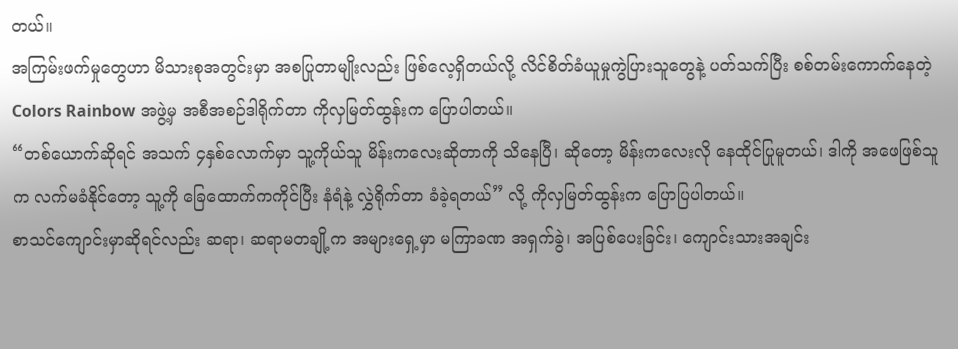တယ်။
အကြမ်းဖက်မှုတွေဟာ မိသားစုအတွင်းမှာ အစပြုတာမျိုးလည်း ဖြစ်လေ့ရှိတယ်လို့ လိင်စိတ်ခံယူမှုကွဲပြားသူတွေနဲ့ ပတ်သက်ပြီး စစ်တမ်းကောက်နေတဲ့ Colors Rainbow အဖွဲ့မှ အစီအစဉ်ဒါရိုက်တာ ကိုလှမြတ်ထွန်းက ပြောပါတယ်။
“တစ်ယောက်ဆိုရင် အသက် ၄နှစ်လောက်မှာ သူ့ကိုယ်သူ မိန်းကလေးဆိုတာကို သိနေပြီ၊ ဆိုတော့ မိန်းကလေးလို နေထိုင်ပြုမူတယ်၊ ဒါကို အဖေဖြစ်သူက လက်မခံနိုင်တော့ သူ့ကို ခြေထောက်ကကိုင်ပြီး နံရံနဲ့ လွှဲရိုက်တာ ခံခဲ့ရတယ်” လို့ ကိုလှမြတ်ထွန်းက ပြောပြပါတယ်။
စာသင်ကျောင်းမှာဆိုရင်လည်း ဆရာ၊ ဆရာမတချို့က အများရှေ့မှာ မကြာခဏ အရှက်ခွဲ၊ အပြစ်ပေးခြင်း၊ ကျောင်းသားအချင်း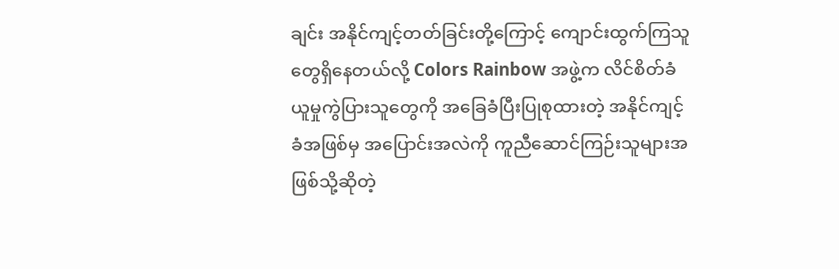ချင်း အနိုင်ကျင့်တတ်ခြင်းတို့ကြောင့် ကျောင်းထွက်ကြသူတွေရှိနေတယ်လို့ Colors Rainbow အဖွဲ့က လိင်စိတ်ခံယူမှုကွဲပြားသူတွေကို အခြေခံပြီးပြုစုထားတဲ့ အနိုင်ကျင့်ခံအဖြစ်မှ အပြောင်းအလဲကို ကူညီဆောင်ကြဉ်းသူများအဖြစ်သို့ဆိုတဲ့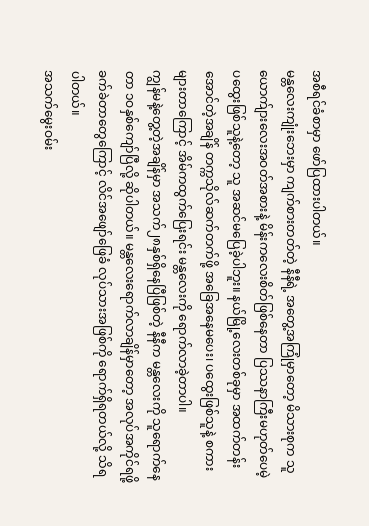အစီရင်ခံစာမှာ ဖော်ပြထားပါတယ်။
မန္တလေးကျုံးဘေးမှာ ကျက်စားတတ်တဲ့ နီနီရဲ့ အတွေ့အကြုံမှာတော့ မိသားစုက သူ ယောက်ျားလေးအဝတ်အစားနဲ့ မိန်းကလေးစိတ်ဖြစ်နေတာ ပြဿနာကြီးမဟုတ်ပေမဲ့ ပထွေးဖြစ်သူနဲ့တော့ သူ အဆင်မပြေခဲ့ပါဘူး။ နယ်မြို့လေးတစ်ခုမှာ အထက်တန်းအောင်တဲ့အချိန် တက္ကသိုလ်ဆက်တက်ဖို့ အခြေအနေမပေး၊ ပထွေးဖြစ်သူနဲ့ စကားများတာကြောင့် အိမ်ကထွက်ပြေးရင်း မန္တလေးကို ရောက်လာခဲ့တာပါ။
ကျွန်မနဲ့တွေ့တဲ့အချိန်မှာ အသက်၂၈နှစ်ရှိနေပြီဖြစ်တဲ့ နီနီက မန္တလေးကို သူရောက်နေတာ ၁ဝနှစ်ကျော်ပြီလို့ ဆိုပါတယ်။ မန္တလေးရောက်လာချိန်မှာတော့ အလုပ်အကိုင်ရဖို့ ခက်ခဲတာတွေကြောင့် လိင်အဖျော်ဖြေခံ လုပ်သားအဖြစ်ကို ရောက်ရှိရတယ်လို့ သိရပါတယ်။
အသက်မွေးဝမ်း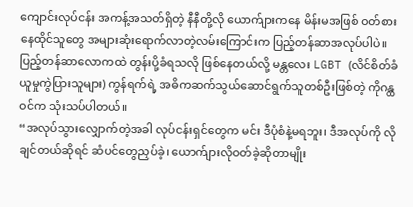ကျောင်းလုပ်ငန်း အကန့်အသတ်ရှိတဲ့ နီနီတို့လို ယောက်ျားကနေ မိန်းမအဖြစ် ဝတ်စားနေထိုင်သူတွေ အများဆုံးရောက်လာတဲ့လမ်းကြောင်းက ပြည့်တန်ဆာအလုပ်ပါပဲ။
ပြည့်တန်ဆာလောကထဲ တွန်းပို့ခံရသလို ဖြစ်နေတယ်လို့ မန္တလေး LGBT (လိင်စိတ်ခံယူမှုကွဲပြားသူများ) ကွန်ရက်ရဲ့ အဓိကဆက်သွယ်ဆောင်ရွက်သူတစ်ဦးဖြစ်တဲ့ ကိုဂန္ထဝင်က သုံးသပ်ပါတယ်။
“အလုပ်သွားလျှောက်တဲ့အခါ လုပ်ငန်းရှင်တွေက မင်း ဒီပုံစံနဲ့မရဘူး၊ ဒီအလုပ်ကို လိုချင်တယ်ဆိုရင် ဆံပင်တွေညှပ်ခဲ့၊ ယောက်ျားလိုဝတ်ခဲ့ဆိုတာမျိုး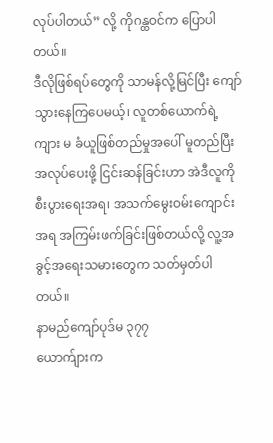လုပ်ပါတယ်” လို့ ကိုဂန္ထဝင်က ပြောပါတယ်။
ဒီလိုဖြစ်ရပ်တွေကို သာမန်လို့မြင်ပြီး ကျော်သွားနေကြပေမယ့်၊ လူတစ်ယောက်ရဲ့ ကျား မ ခံယူဖြစ်တည်မှုအပေါ် မူတည်ပြီး အလုပ်ပေးဖို့ ငြင်းဆန်ခြင်းဟာ အဲဒီလူကို စီးပွားရေးအရ၊ အသက်မွေးဝမ်းကျောင်းအရ အကြမ်းဖက်ခြင်းဖြစ်တယ်လို့ လူ့အခွင့်အရေးသမားတွေက သတ်မှတ်ပါတယ်။
နာမည်ကျော်ပုဒ်မ ၃၇၇
ယောက်ျားက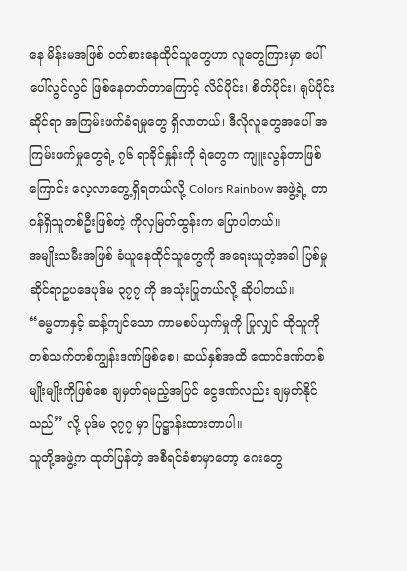နေ မိန်းမအဖြစ် ဝတ်စားနေထိုင်သူတွေဟာ လူတွေကြားမှာ ပေါ်ပေါ်လွင်လွင် ဖြစ်နေတတ်တာကြောင့် လိင်ပိုင်း၊ စိတ်ပိုင်း၊ ရုပ်ပိုင်းဆိုင်ရာ အကြမ်းဖက်ခံရမှုတွေ ရှိလာတယ်၊ ဒီလိုလူတွေအပေါ် အကြမ်းဖက်မှုတွေရဲ့ ၇၆ ရာခိုင်နှုန်းကို ရဲတွေက ကျူးလွန်တာဖြစ်ကြောင်း လေ့လာတွေ့ရှိရတယ်လို့ Colors Rainbow အဖွဲ့ရဲ့ တာဝန်ရှိသူတစ်ဦးဖြစ်တဲ့ ကိုလှမြတ်ထွန်းက ပြောပါတယ်။
အမျိုးသမီးအဖြစ် ခံယူနေထိုင်သူတွေကို အရေးယူတဲ့အခါ ပြစ်မှုဆိုင်ရာဥပဒေပုဒ်မ ၃၇၇ ကို အသုံးပြုတယ်လို့ ဆိုပါတယ်။
“ဓမ္မတာနှင့် ဆန့်ကျင်သော ကာမစပ်ယှက်မှုကို ပြုလျှင် ထိုသူကို တစ်သက်တစ်ကျွန်းဒဏ်ဖြစ်စေ၊ ဆယ်နှစ်အထိ ထောင်ဒဏ်တစ်မျိုးမျိုးကိုဖြစ်စေ ချမှတ်ရမည့်အပြင် ငွေဒဏ်လည်း ချမှတ်နိုင်သည်” လို့ ပုဒ်မ ၃၇၇ မှာ ပြဋ္ဌာန်းထားတာပါ။
သူတို့အဖွဲ့က ထုတ်ပြန်တဲ့ အစီရင်ခံစာမှာတော့ ဂေးတွေ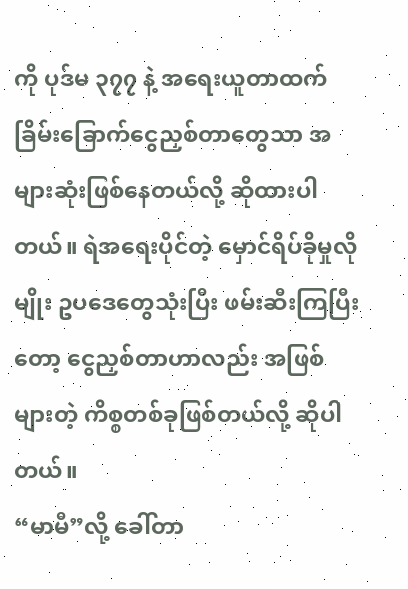ကို ပုဒ်မ ၃၇၇ နဲ့ အရေးယူတာထက် ခြိမ်းခြောက်ငွေညှစ်တာတွေသာ အများဆုံးဖြစ်နေတယ်လို့ ဆိုထားပါတယ်။ ရဲအရေးပိုင်တဲ့ မှောင်ရိပ်ခိုမှုလိုမျိုး ဥပဒေတွေသုံးပြီး ဖမ်းဆီးကြပြီးတော့ ငွေညှစ်တာဟာလည်း အဖြစ်များတဲ့ ကိစ္စတစ်ခုဖြစ်တယ်လို့ ဆိုပါတယ်။
“မာမီ”လို့ ခေါ်တာ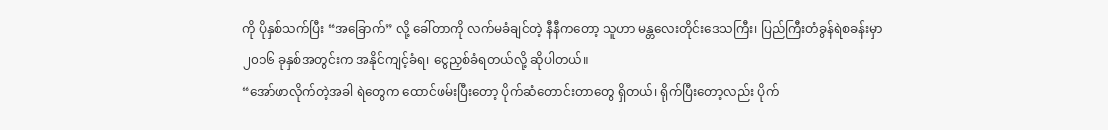ကို ပိုနှစ်သက်ပြီး “အခြောက်” လို့ ခေါ်တာကို လက်မခံချင်တဲ့ နီနီကတော့ သူဟာ မန္တလေးတိုင်းဒေသကြီး၊ ပြည်ကြီးတံခွန်ရဲစခန်းမှာ ၂၀၁၆ ခုနှစ်အတွင်းက အနိုင်ကျင့်ခံရ၊ ငွေညှစ်ခံရတယ်လို့ ဆိုပါတယ်။
“အော်ဖာလိုက်တဲ့အခါ ရဲတွေက ထောင်ဖမ်းပြီးတော့ ပိုက်ဆံတောင်းတာတွေ ရှိတယ်၊ ရိုက်ပြီးတော့လည်း ပိုက်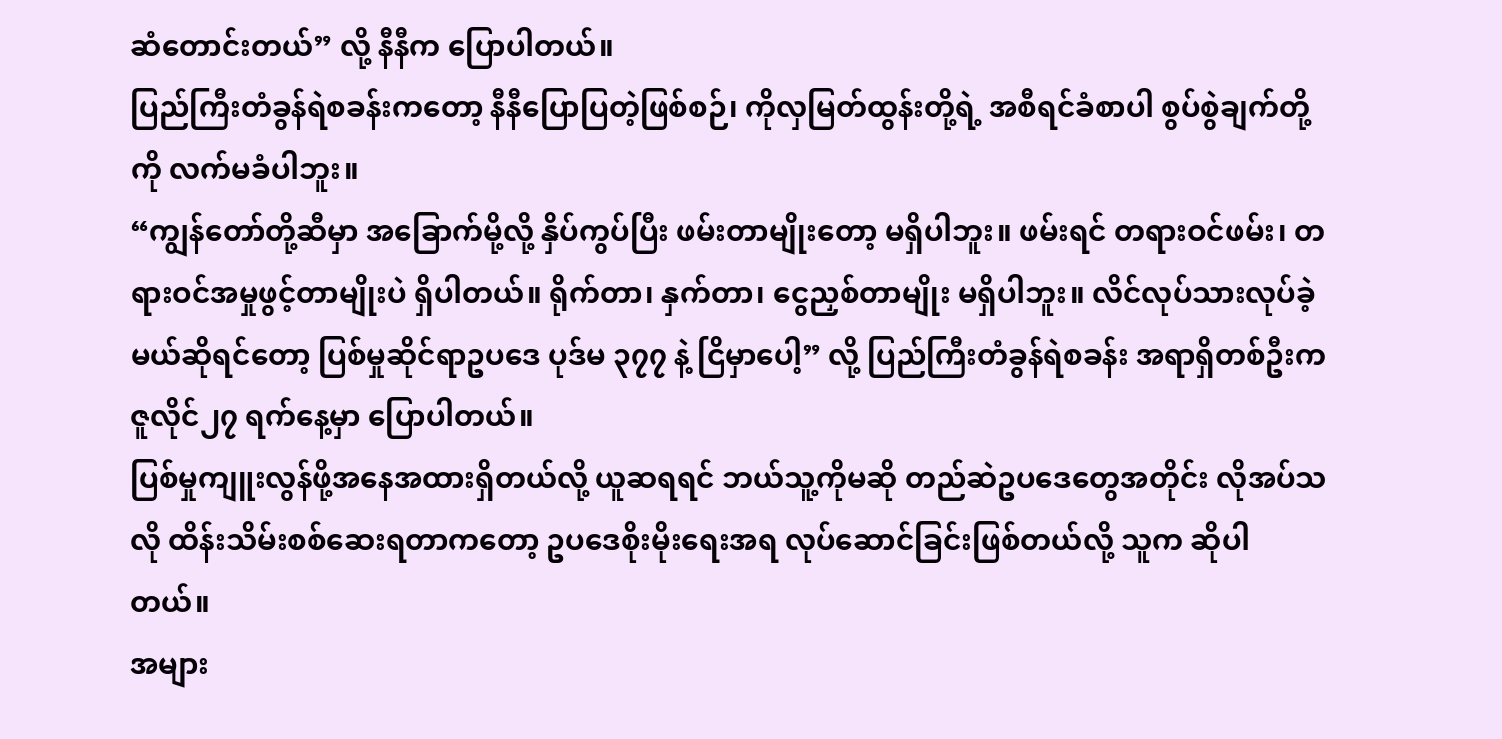ဆံတောင်းတယ်” လို့ နီနီက ပြောပါတယ်။
ပြည်ကြီးတံခွန်ရဲစခန်းကတော့ နီနီပြောပြတဲ့ဖြစ်စဉ်၊ ကိုလှမြတ်ထွန်းတို့ရဲ့ အစီရင်ခံစာပါ စွပ်စွဲချက်တို့ကို လက်မခံပါဘူး။
“ကျွန်တော်တို့ဆီမှာ အခြောက်မို့လို့ နှိပ်ကွပ်ပြီး ဖမ်းတာမျိုးတော့ မရှိပါဘူး။ ဖမ်းရင် တရားဝင်ဖမ်း၊ တရားဝင်အမှုဖွင့်တာမျိုးပဲ ရှိပါတယ်။ ရိုက်တာ၊ နှက်တာ၊ ငွေညှစ်တာမျိုး မရှိပါဘူး။ လိင်လုပ်သားလုပ်ခဲ့မယ်ဆိုရင်တော့ ပြစ်မှုဆိုင်ရာဥပဒေ ပုဒ်မ ၃၇၇ နဲ့ ငြိမှာပေါ့” လို့ ပြည်ကြီးတံခွန်ရဲစခန်း အရာရှိတစ်ဦးက ဇူလိုင်၂၇ ရက်နေ့မှာ ပြောပါတယ်။
ပြစ်မှုကျူးလွန်ဖို့အနေအထားရှိတယ်လို့ ယူဆရရင် ဘယ်သူ့ကိုမဆို တည်ဆဲဥပဒေတွေအတိုင်း လိုအပ်သလို ထိန်းသိမ်းစစ်ဆေးရတာကတော့ ဥပဒေစိုးမိုးရေးအရ လုပ်ဆောင်ခြင်းဖြစ်တယ်လို့ သူက ဆိုပါတယ်။
အများ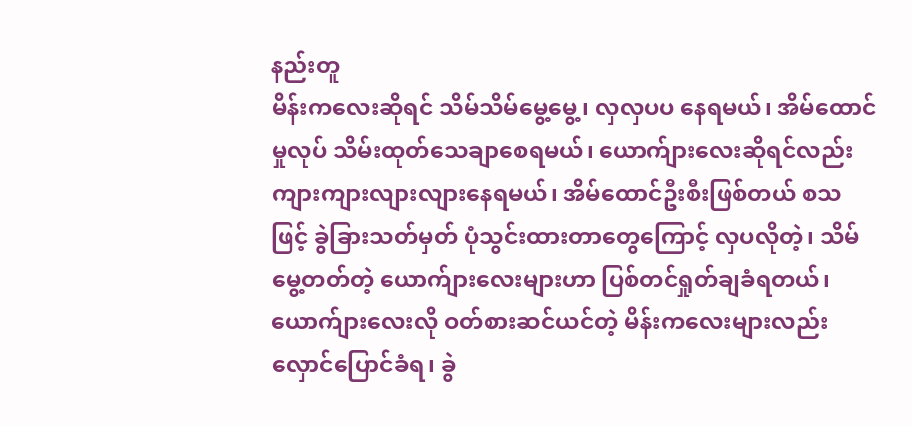နည်းတူ
မိန်းကလေးဆိုရင် သိမ်သိမ်မွေ့မွေ့၊ လှလှပပ နေရမယ်၊ အိမ်ထောင်မှုလုပ် သိမ်းထုတ်သေချာစေရမယ်၊ ယောက်ျားလေးဆိုရင်လည်း ကျားကျားလျားလျားနေရမယ်၊ အိမ်ထောင်ဦးစီးဖြစ်တယ် စသဖြင့် ခွဲခြားသတ်မှတ် ပုံသွင်းထားတာတွေကြောင့် လှပလိုတဲ့၊ သိမ်မွေ့တတ်တဲ့ ယောက်ျားလေးများဟာ ပြစ်တင်ရှုတ်ချခံရတယ်၊ ယောက်ျားလေးလို ဝတ်စားဆင်ယင်တဲ့ မိန်းကလေးများလည်း လှောင်ပြောင်ခံရ၊ ခွဲ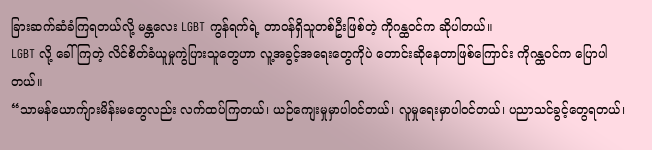ခြားဆက်ဆံခံကြရတယ်လို့ မန္တလေး LGBT ကွန်ရက်ရဲ့ တာဝန်ရှိသူတစ်ဦးဖြစ်တဲ့ ကိုဂန္ထဝင်က ဆိုပါတယ်။
LGBT လို့ ခေါ်ကြတဲ့ လိင်စိတ်ခံယူမှုကွဲပြားသူတွေဟာ လူ့အခွင့်အရေးတွေကိုပဲ တောင်းဆိုနေတာဖြစ်ကြောင်း ကိုဂန္ထဝင်က ပြောပါတယ်။
“သာမန်ယောက်ျားမိန်းမတွေလည်း လက်ထပ်ကြတယ်၊ ယဉ်ကျေးမှုမှာပါဝင်တယ်၊ လူမှုရေးမှာပါဝင်တယ်၊ ပညာသင်ခွင့်တွေရတယ်၊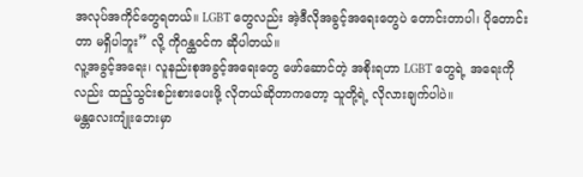အလုပ်အကိုင်တွေရတယ်။ LGBT တွေလည်း အဲ့ဒီလိုအခွင့်အရေးတွေပဲ တောင်းတာပါ၊ ပိုတောင်းတာ မရှိပါဘူး” လို့ ကိုဂန္ထဝင်က ဆိုပါတယ်။
လူ့အခွင့်အရေး၊ လူနည်းစုအခွင့်အရေးတွေ ဖော်ဆောင်တဲ့ အစိုးရဟာ LGBT တွေရဲ့ အရေးကိုလည်း ထည့်သွင်းစဉ်းစားပေးဖို့ လိုတယ်ဆိုတာကတော့ သူတို့ရဲ့ လိုလားချက်ပါပဲ။
မန္တလေးကျုံးဘေးမှာ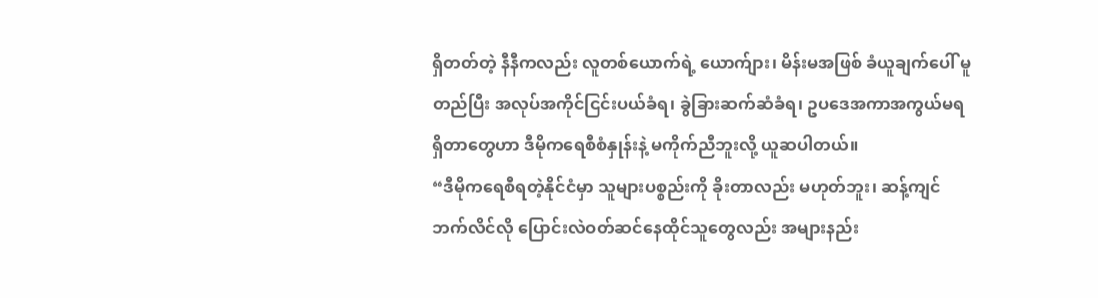ရှိတတ်တဲ့ နီနီကလည်း လူတစ်ယောက်ရဲ့ ယောက်ျား၊ မိန်းမအဖြစ် ခံယူချက်ပေါ် မူတည်ပြီး အလုပ်အကိုင်ငြင်းပယ်ခံရ၊ ခွဲခြားဆက်ဆံခံရ၊ ဥပဒေအကာအကွယ်မရရှိတာတွေဟာ ဒီမိုကရေစီစံနှုန်းနဲ့ မကိုက်ညီဘူးလို့ ယူဆပါတယ်။
“ဒီမိုကရေစီရတဲ့နိုင်ငံမှာ သူများပစ္စည်းကို ခိုးတာလည်း မဟုတ်ဘူး၊ ဆန့်ကျင်ဘက်လိင်လို ပြောင်းလဲဝတ်ဆင်နေထိုင်သူတွေလည်း အများနည်း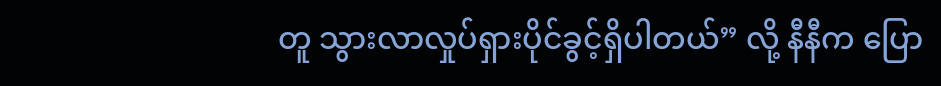တူ သွားလာလှုပ်ရှားပိုင်ခွင့်ရှိပါတယ်” လို့ နီနီက ပြော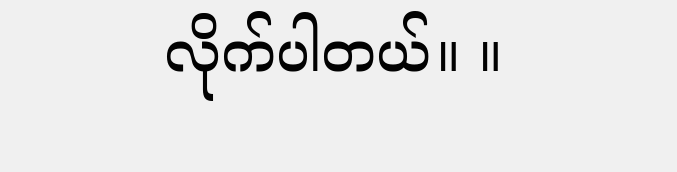လိုက်ပါတယ်။ ။